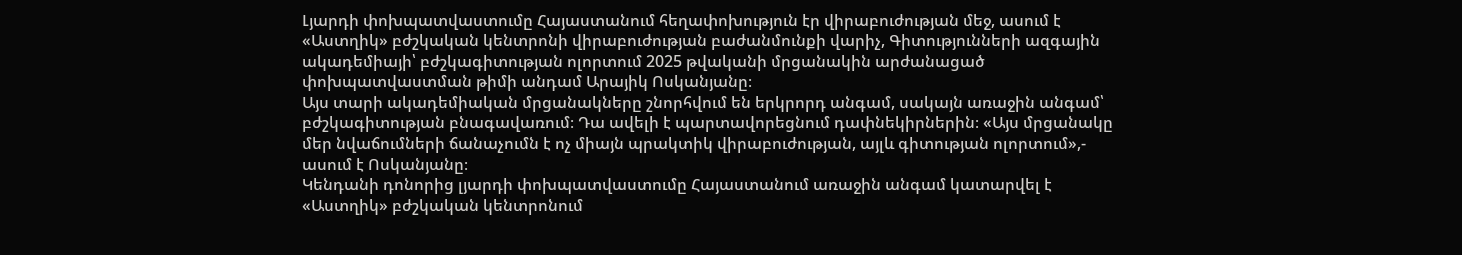Լյարդի փոխպատվաստումը Հայաստանում հեղափոխություն էր վիրաբուժության մեջ, ասում է «Աստղիկ» բժշկական կենտրոնի վիրաբուժության բաժանմունքի վարիչ, Գիտությունների ազգային ակադեմիայի՝ բժշկագիտության ոլորտում 2025 թվականի մրցանակին արժանացած փոխպատվաստման թիմի անդամ Արայիկ Ոսկանյանը։
Այս տարի ակադեմիական մրցանակները շնորհվում են երկրորդ անգամ, սակայն առաջին անգամ՝ բժշկագիտության բնագավառում։ Դա ավելի է պարտավորեցնում դափնեկիրներին։ «Այս մրցանակը մեր նվաճումների ճանաչումն է ոչ միայն պրակտիկ վիրաբուժության, այլև գիտության ոլորտում»,- ասում է Ոսկանյանը։
Կենդանի դոնորից լյարդի փոխպատվաստումը Հայաստանում առաջին անգամ կատարվել է «Աստղիկ» բժշկական կենտրոնում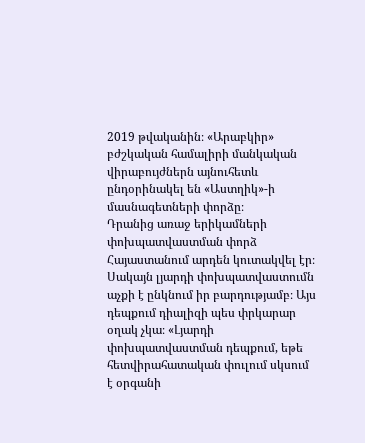2019 թվականին։ «Արաբկիր» բժշկական համալիրի մանկական վիրաբույժներն այնուհետև ընդօրինակել են «Աստղիկ»-ի մասնագետների փորձը։
Դրանից առաջ երիկամների փոխպատվաստման փորձ Հայաստանում արդեն կուտակվել էր։ Սակայն լյարդի փոխպատվաստումն աչքի է ընկնում իր բարդությամբ։ Այս դեպքում դիալիզի պես փրկարար օղակ չկա։ «Լյարդի փոխպատվաստման դեպքում, եթե հետվիրահատական փուլում սկսում է օրգանի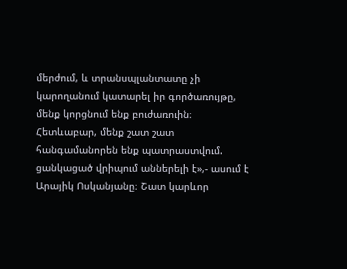մերժում, և տրանսպլանտատը չի կարողանում կատարել իր գործառույթը, մենք կորցնում ենք բուժառուին։ Հետևաբար, մենք շատ շատ հանգամանորեն ենք պատրաստվում. ցանկացած վրիպում աններելի է»,- ասում է Արայիկ Ոսկանյանը։ Շատ կարևոր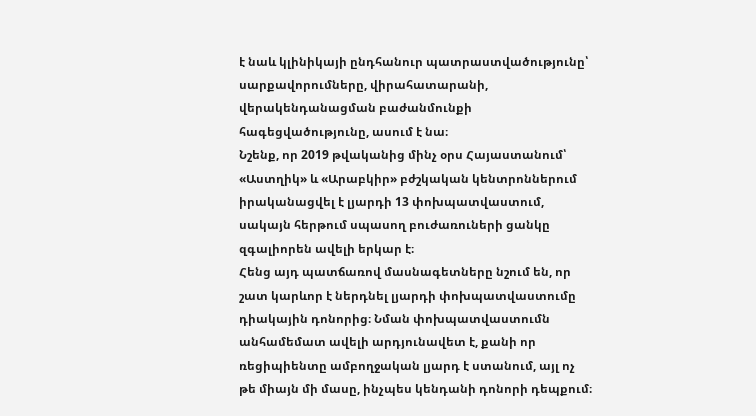է նաև կլինիկայի ընդհանուր պատրաստվածությունը՝ սարքավորումները, վիրահատարանի, վերակենդանացման բաժանմունքի հագեցվածությունը, ասում է նա։
Նշենք, որ 2019 թվականից մինչ օրս Հայաստանում՝ «Աստղիկ» և «Արաբկիր» բժշկական կենտրոններում իրականացվել է լյարդի 13 փոխպատվաստում, սակայն հերթում սպասող բուժառուների ցանկը զգալիորեն ավելի երկար է։
Հենց այդ պատճառով մասնագետները նշում են, որ շատ կարևոր է ներդնել լյարդի փոխպատվաստումը դիակային դոնորից։ Նման փոխպատվաստումն անհամեմատ ավելի արդյունավետ է, քանի որ ռեցիպիենտը ամբողջական լյարդ է ստանում, այլ ոչ թե միայն մի մասը, ինչպես կենդանի դոնորի դեպքում։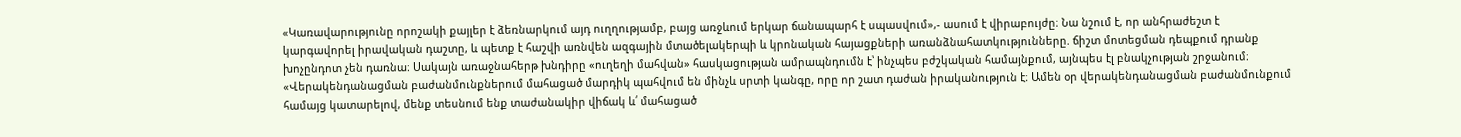«Կառավարությունը որոշակի քայլեր է ձեռնարկում այդ ուղղությամբ, բայց առջևում երկար ճանապարհ է սպասվում»,- ասում է վիրաբույժը։ Նա նշում է, որ անհրաժեշտ է կարգավորել իրավական դաշտը, և պետք է հաշվի առնվեն ազգային մտածելակերպի և կրոնական հայացքների առանձնահատկությունները. ճիշտ մոտեցման դեպքում դրանք խոչընդոտ չեն դառնա։ Սակայն առաջնահերթ խնդիրը «ուղեղի մահվան» հասկացության ամրապնդումն է՝ ինչպես բժշկական համայնքում, այնպես էլ բնակչության շրջանում։
«Վերակենդանացման բաժանմունքներում մահացած մարդիկ պահվում են մինչև սրտի կանգը, որը որ շատ դաժան իրականություն է։ Ամեն օր վերակենդանացման բաժանմունքում համայց կատարելով, մենք տեսնում ենք տաժանակիր վիճակ և՛ մահացած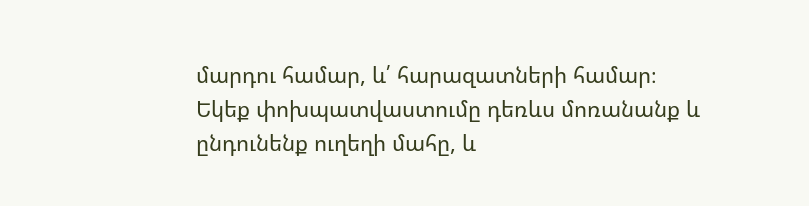մարդու համար, և՛ հարազատների համար։ Եկեք փոխպատվաստումը դեռևս մոռանանք և ընդունենք ուղեղի մահը, և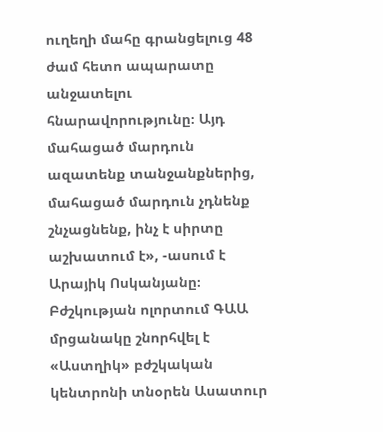ուղեղի մահը գրանցելուց 48 ժամ հետո ապարատը անջատելու հնարավորությունը։ Այդ մահացած մարդուն ազատենք տանջանքներից, մահացած մարդուն չդնենք շնչացնենք, ինչ է սիրտը աշխատում է», -ասում է Արայիկ Ոսկանյանը։
Բժշկության ոլորտում ԳԱԱ մրցանակը շնորհվել է «Աստղիկ» բժշկական կենտրոնի տնօրեն Ասատուր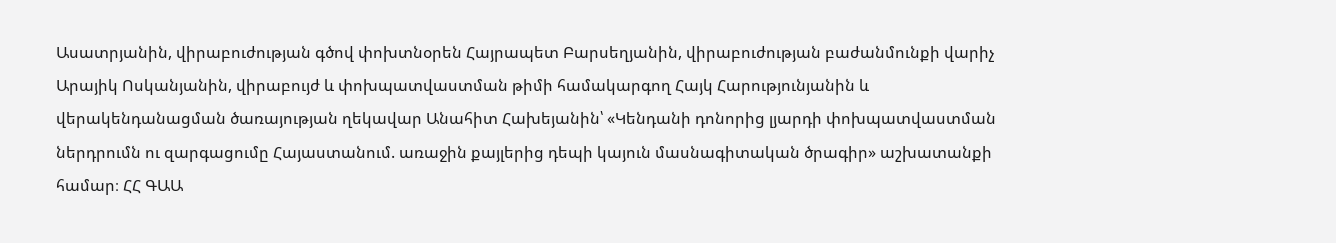Ասատրյանին, վիրաբուժության գծով փոխտնօրեն Հայրապետ Բարսեղյանին, վիրաբուժության բաժանմունքի վարիչ Արայիկ Ոսկանյանին, վիրաբույժ և փոխպատվաստման թիմի համակարգող Հայկ Հարությունյանին և վերակենդանացման ծառայության ղեկավար Անահիտ Հախեյանին՝ «Կենդանի դոնորից լյարդի փոխպատվաստման ներդրումն ու զարգացումը Հայաստանում. առաջին քայլերից դեպի կայուն մասնագիտական ծրագիր» աշխատանքի համար։ ՀՀ ԳԱԱ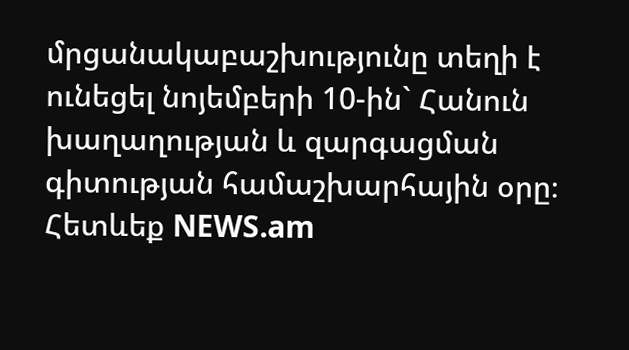մրցանակաբաշխությունը տեղի է ունեցել նոյեմբերի 10-ին` Հանուն խաղաղության և զարգացման գիտության համաշխարհային օրը։
Հետևեք NEWS.am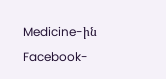Medicine-ին Facebook-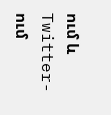ում և Twitter-ում